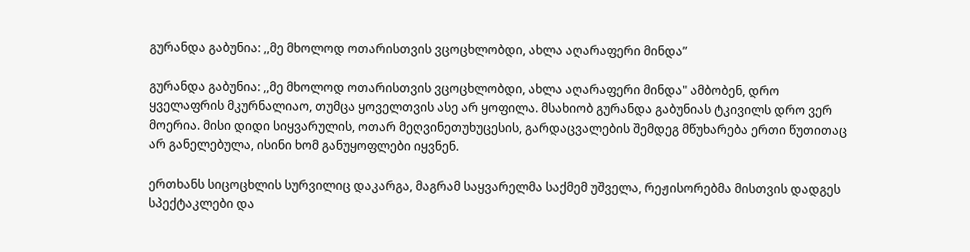გურანდა გაბუნია: ,,მე მხოლოდ ოთარისთვის ვცოცხლობდი, ახლა აღარაფერი მინდა”

გურანდა გაბუნია: ,,მე მხოლოდ ოთარისთვის ვცოცხლობდი, ახლა აღარაფერი მინდა" ამბობენ, დრო ყველაფრის მკურნალიაო, თუმცა ყოველთვის ასე არ ყოფილა. მსახიობ გურანდა გაბუნიას ტკივილს დრო ვერ მოერია. მისი დიდი სიყვარულის, ოთარ მეღვინეთუხუცესის, გარდაცვალების შემდეგ მწუხარება ერთი წუთითაც არ განელებულა, ისინი ხომ განუყოფლები იყვნენ.

ერთხანს სიცოცხლის სურვილიც დაკარგა, მაგრამ საყვარელმა საქმემ უშველა, რეჟისორებმა მისთვის დადგეს სპექტაკლები და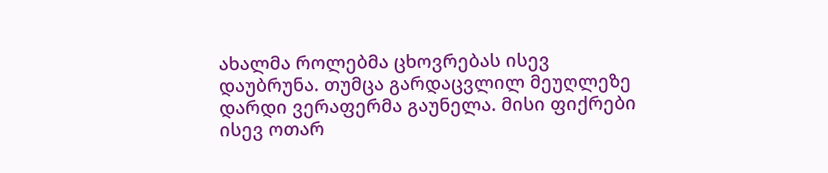ახალმა როლებმა ცხოვრებას ისევ დაუბრუნა. თუმცა გარდაცვლილ მეუღლეზე დარდი ვერაფერმა გაუნელა. მისი ფიქრები ისევ ოთარ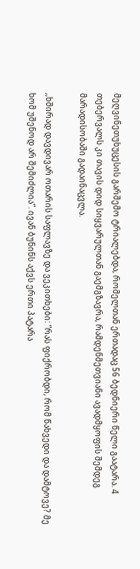მეღვინეთუხუცესის გარშემო ტრიალებდა, რომელთან ერთადაც 56 ბედნიერი წელი გაატარა. 4 თებერვალს კი თავის დიდ სიყვარულთან გაემგზავრა, რამდენმეთვიანი ავადმყოფის შემდეგ მარადისობაში გადაინაცვლა.

,,ხშირად დავდივარ ოთარის საფლავზე და ვეკითხები: “რას ფიქრობდი, რომ წახვედი და დამტოვე? მე ხომ უშენოდ არ შემიძლია”. ივან ბუნინს აქვს ერთი პატარა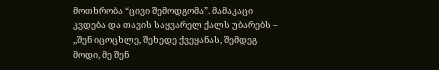მოთხრობა “ცივი შემოდგომა”. მამაკაცი კვდება და თავის საყვარელ ქალს უბარებს – ,,შენ იცოცხლე, შეხედე ქვეყანას, შემდეგ მოდი, მე შენ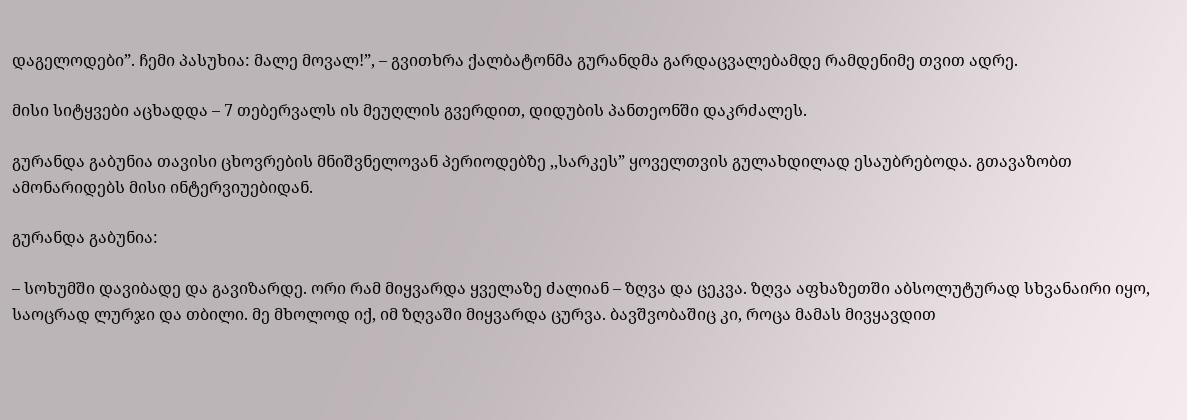დაგელოდები”. ჩემი პასუხია: მალე მოვალ!”, – გვითხრა ქალბატონმა გურანდმა გარდაცვალებამდე რამდენიმე თვით ადრე.

მისი სიტყვები აცხადდა – 7 თებერვალს ის მეუღლის გვერდით, დიდუბის პანთეონში დაკრძალეს.

გურანდა გაბუნია თავისი ცხოვრების მნიშვნელოვან პერიოდებზე ,,სარკეს” ყოველთვის გულახდილად ესაუბრებოდა. გთავაზობთ ამონარიდებს მისი ინტერვიუებიდან.

გურანდა გაბუნია:

– სოხუმში დავიბადე და გავიზარდე. ორი რამ მიყვარდა ყველაზე ძალიან – ზღვა და ცეკვა. ზღვა აფხაზეთში აბსოლუტურად სხვანაირი იყო, საოცრად ლურჯი და თბილი. მე მხოლოდ იქ, იმ ზღვაში მიყვარდა ცურვა. ბავშვობაშიც კი, როცა მამას მივყავდით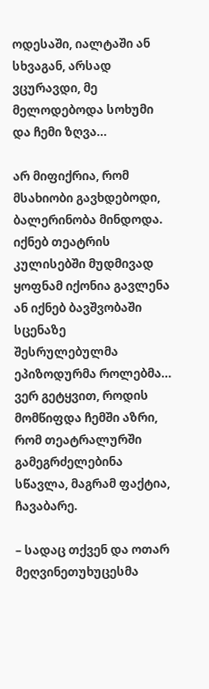ოდესაში, იალტაში ან სხვაგან, არსად ვცურავდი, მე მელოდებოდა სოხუმი და ჩემი ზღვა…

არ მიფიქრია, რომ მსახიობი გავხდებოდი, ბალერინობა მინდოდა. იქნებ თეატრის კულისებში მუდმივად ყოფნამ იქონია გავლენა ან იქნებ ბავშვობაში სცენაზე შესრულებულმა ეპიზოდურმა როლებმა… ვერ გეტყვით, როდის მომწიფდა ჩემში აზრი, რომ თეატრალურში გამეგრძელებინა სწავლა, მაგრამ ფაქტია, ჩავაბარე.

– სადაც თქვენ და ოთარ მეღვინეთუხუცესმა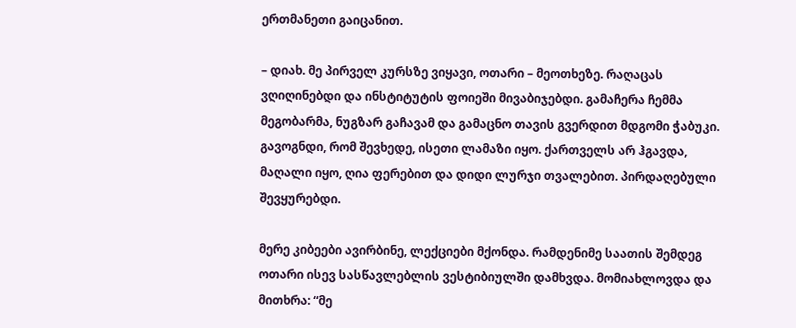ერთმანეთი გაიცანით.

– დიახ. მე პირველ კურსზე ვიყავი, ოთარი – მეოთხეზე. რაღაცას ვღიღინებდი და ინსტიტუტის ფოიეში მივაბიჯებდი. გამაჩერა ჩემმა მეგობარმა, ნუგზარ გაჩავამ და გამაცნო თავის გვერდით მდგომი ჭაბუკი. გავოგნდი, რომ შევხედე, ისეთი ლამაზი იყო. ქართველს არ ჰგავდა, მაღალი იყო, ღია ფერებით და დიდი ლურჯი თვალებით. პირდაღებული შევყურებდი.

მერე კიბეები ავირბინე, ლექციები მქონდა. რამდენიმე საათის შემდეგ ოთარი ისევ სასწავლებლის ვესტიბიულში დამხვდა. მომიახლოვდა და მითხრა: “მე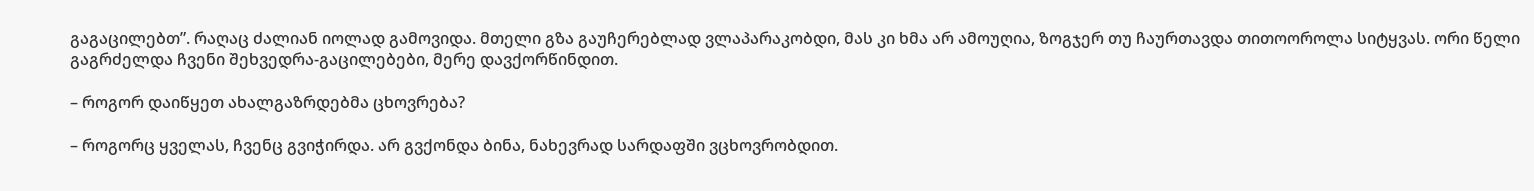გაგაცილებთ”. რაღაც ძალიან იოლად გამოვიდა. მთელი გზა გაუჩერებლად ვლაპარაკობდი, მას კი ხმა არ ამოუღია, ზოგჯერ თუ ჩაურთავდა თითოოროლა სიტყვას. ორი წელი გაგრძელდა ჩვენი შეხვედრა-გაცილებები, მერე დავქორწინდით.

– როგორ დაიწყეთ ახალგაზრდებმა ცხოვრება?

– როგორც ყველას, ჩვენც გვიჭირდა. არ გვქონდა ბინა, ნახევრად სარდაფში ვცხოვრობდით.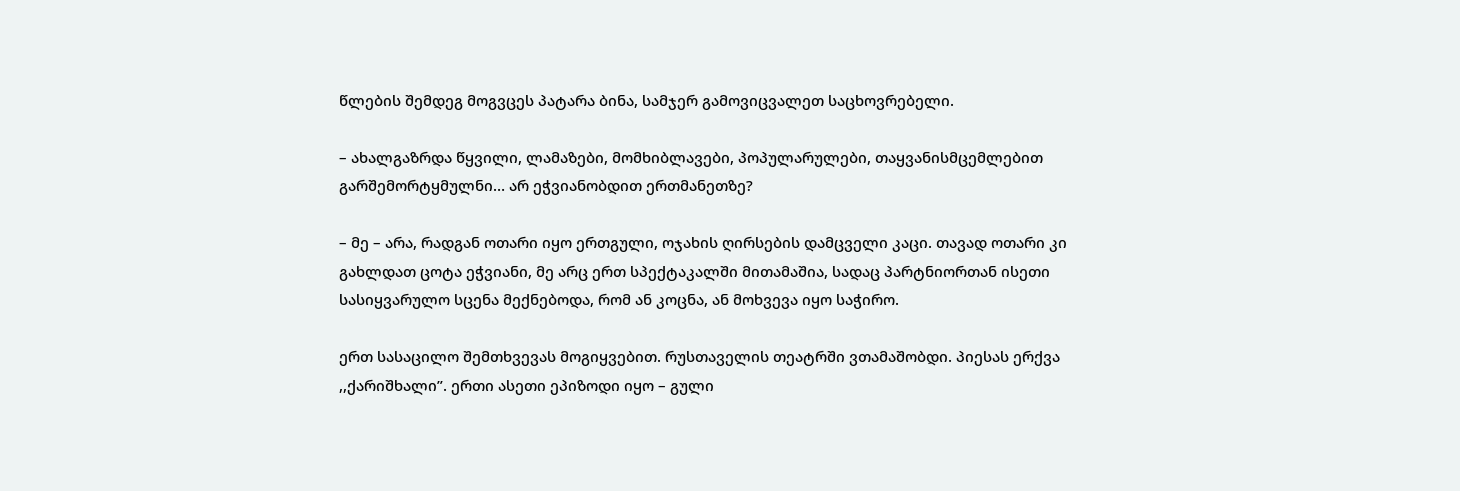წლების შემდეგ მოგვცეს პატარა ბინა, სამჯერ გამოვიცვალეთ საცხოვრებელი.

– ახალგაზრდა წყვილი, ლამაზები, მომხიბლავები, პოპულარულები, თაყვანისმცემლებით გარშემორტყმულნი… არ ეჭვიანობდით ერთმანეთზე?

– მე – არა, რადგან ოთარი იყო ერთგული, ოჯახის ღირსების დამცველი კაცი. თავად ოთარი კი გახლდათ ცოტა ეჭვიანი, მე არც ერთ სპექტაკალში მითამაშია, სადაც პარტნიორთან ისეთი სასიყვარულო სცენა მექნებოდა, რომ ან კოცნა, ან მოხვევა იყო საჭირო.

ერთ სასაცილო შემთხვევას მოგიყვებით. რუსთაველის თეატრში ვთამაშობდი. პიესას ერქვა ,,ქარიშხალი”. ერთი ასეთი ეპიზოდი იყო – გული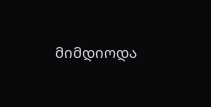მიმდიოდა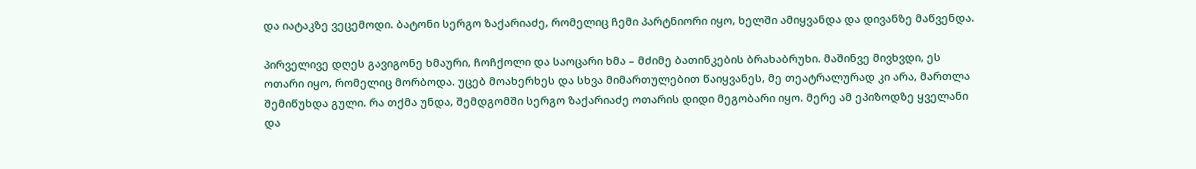და იატაკზე ვეცემოდი. ბატონი სერგო ზაქარიაძე, რომელიც ჩემი პარტნიორი იყო, ხელში ამიყვანდა და დივანზე მაწვენდა.

პირველივე დღეს გავიგონე ხმაური, ჩოჩქოლი და საოცარი ხმა – მძიმე ბათინკების ბრახაბრუხი. მაშინვე მივხვდი, ეს ოთარი იყო, რომელიც მორბოდა. უცებ მოახერხეს და სხვა მიმართულებით წაიყვანეს, მე თეატრალურად კი არა, მართლა შემიწუხდა გული. რა თქმა უნდა, შემდგომში სერგო ზაქარიაძე ოთარის დიდი მეგობარი იყო. მერე ამ ეპიზოდზე ყველანი და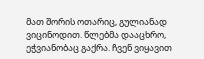მათ შორის ოთარიც, გულიანად ვიცინოდით. წლებმა დააცხრო, ეჭვიანობაც გაქრა. ჩვენ ვიყავით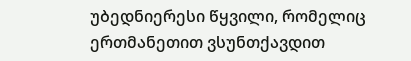უბედნიერესი წყვილი, რომელიც ერთმანეთით ვსუნთქავდით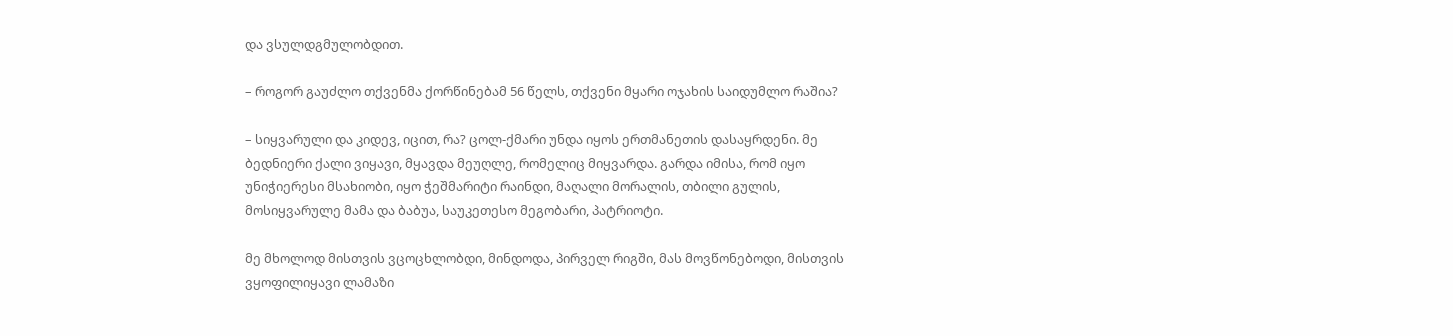და ვსულდგმულობდით.

– როგორ გაუძლო თქვენმა ქორწინებამ 56 წელს, თქვენი მყარი ოჯახის საიდუმლო რაშია?

– სიყვარული და კიდევ, იცით, რა? ცოლ-ქმარი უნდა იყოს ერთმანეთის დასაყრდენი. მე ბედნიერი ქალი ვიყავი, მყავდა მეუღლე, რომელიც მიყვარდა. გარდა იმისა, რომ იყო უნიჭიერესი მსახიობი, იყო ჭეშმარიტი რაინდი, მაღალი მორალის, თბილი გულის, მოსიყვარულე მამა და ბაბუა, საუკეთესო მეგობარი, პატრიოტი.

მე მხოლოდ მისთვის ვცოცხლობდი, მინდოდა, პირველ რიგში, მას მოვწონებოდი, მისთვის ვყოფილიყავი ლამაზი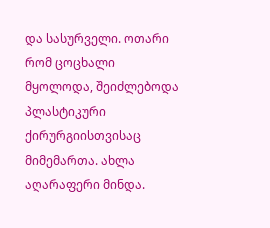და სასურველი. ოთარი რომ ცოცხალი მყოლოდა, შეიძლებოდა პლასტიკური ქირურგიისთვისაც მიმემართა. ახლა აღარაფერი მინდა.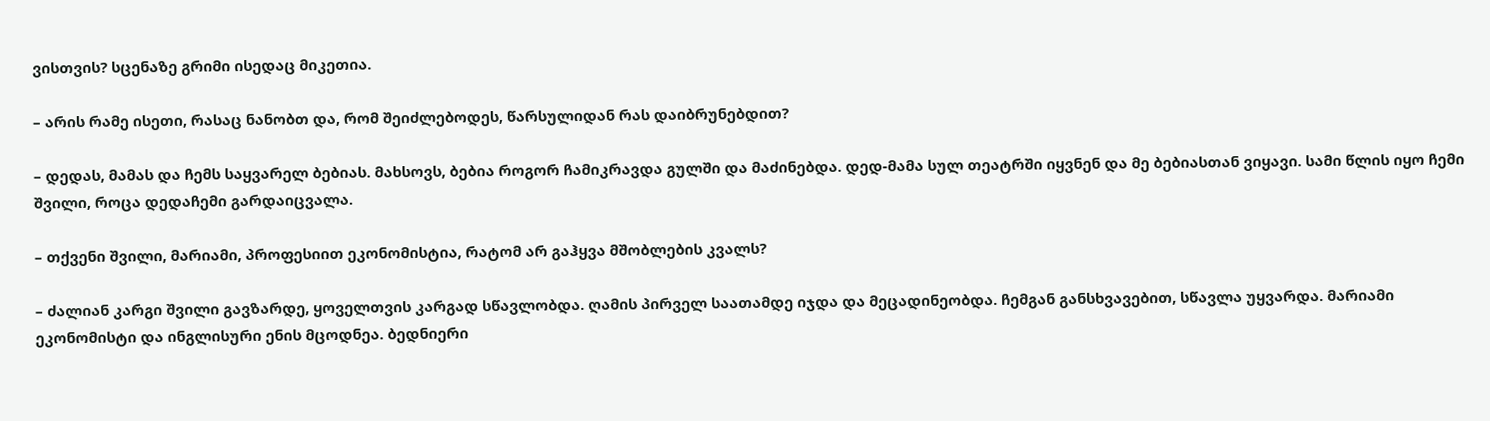ვისთვის? სცენაზე გრიმი ისედაც მიკეთია.

– არის რამე ისეთი, რასაც ნანობთ და, რომ შეიძლებოდეს, წარსულიდან რას დაიბრუნებდით?

– დედას, მამას და ჩემს საყვარელ ბებიას. მახსოვს, ბებია როგორ ჩამიკრავდა გულში და მაძინებდა. დედ-მამა სულ თეატრში იყვნენ და მე ბებიასთან ვიყავი. სამი წლის იყო ჩემი შვილი, როცა დედაჩემი გარდაიცვალა.

– თქვენი შვილი, მარიამი, პროფესიით ეკონომისტია, რატომ არ გაჰყვა მშობლების კვალს?

– ძალიან კარგი შვილი გავზარდე, ყოველთვის კარგად სწავლობდა. ღამის პირველ საათამდე იჯდა და მეცადინეობდა. ჩემგან განსხვავებით, სწავლა უყვარდა. მარიამი ეკონომისტი და ინგლისური ენის მცოდნეა. ბედნიერი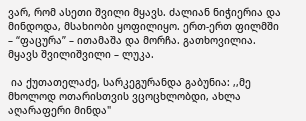ვარ, რომ ასეთი შვილი მყავს. ძალიან ნიჭიერია და მინდოდა, მსახიობი ყოფილიყო. ერთ-ერთ ფილმში – “ფაცურა” – ითამაშა და მორჩა. გათხოვილია. მყავს შვილიშვილი – ლუკა.

 ია ქუთათელაძე, სარკეგურანდა გაბუნია: ,,მე მხოლოდ ოთარისთვის ვცოცხლობდი, ახლა აღარაფერი მინდა"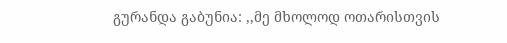გურანდა გაბუნია: ,,მე მხოლოდ ოთარისთვის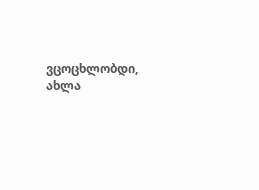ვცოცხლობდი, ახლა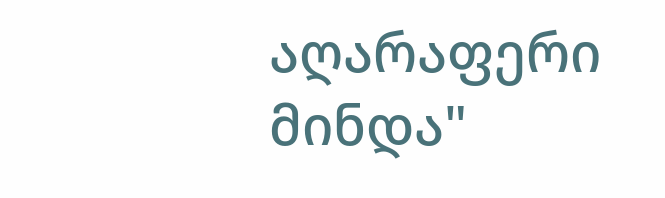აღარაფერი მინდა"